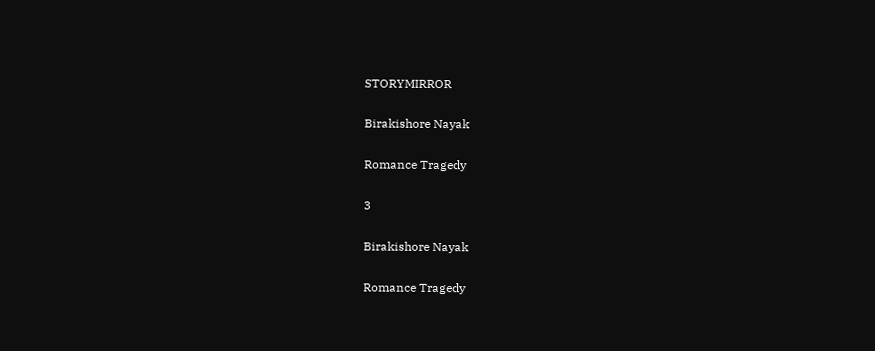STORYMIRROR

Birakishore Nayak

Romance Tragedy

3

Birakishore Nayak

Romance Tragedy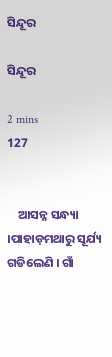ସିନ୍ଦୂର

ସିନ୍ଦୂର

2 mins
127


    ଆସନ୍ନ ସନ୍ଧ୍ୟା ।ପାହାଡ଼ମଥାରୁ ସୂର୍ଯ୍ୟ ଗଡିଲେଣି । ଗାଁ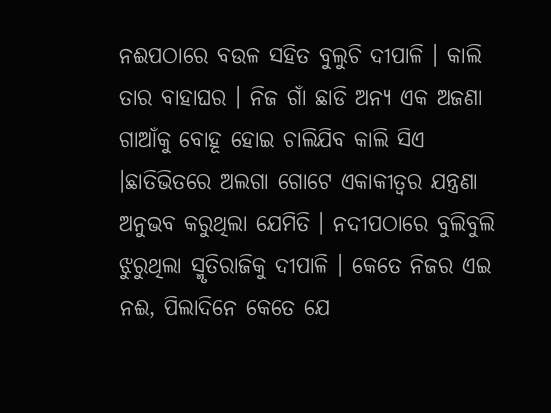ନଈପଠାରେ ବଉଳ ସହିତ ବୁଲୁଚି ଦୀପାଳି । କାଲି ତାର ବାହାଘର । ନିଜ ଗାଁ ଛାଡି ଅନ୍ୟ ଏକ ଅଜଣା ଗାଆଁକୁ ବୋହୂ ହୋଇ ଚାଲିଯିବ କାଲି ସିଏ ।ଛାତିଭିତରେ ଅଲଗା ଗୋଟେ ଏକାକୀତ୍ୱର ଯନ୍ତ୍ରଣା ଅନୁଭବ କରୁଥିଲା ଯେମିତି । ନଦୀପଠାରେ ବୁଲିବୁଲି ଝୁରୁଥିଲା ସ୍ମୃତିରାଜିକୁ ଦୀପାଳି । କେତେ ନିଜର ଏଇ ନଈ, ପିଲାଦିନେ କେତେ ଯେ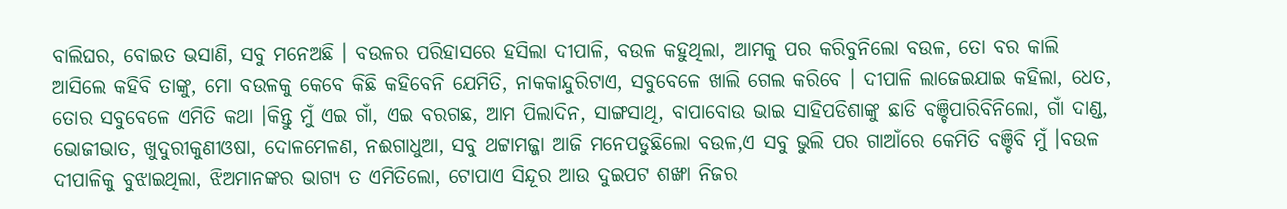ବାଲିଘର, ବୋଇତ ଭସାଣି, ସବୁ ମନେଅଛି । ବଉଳର ପରିହାସରେ ହସିଲା ଦୀପାଳି, ବଉଳ କହୁଥିଲା, ଆମକୁ ପର କରିବୁନିଲୋ ବଉଳ, ତୋ ବର କାଲି ଆସିଲେ କହିବି ତାଙ୍କୁ, ମୋ ବଉଳକୁ କେବେ କିଛି କହିବେନି ଯେମିତି, ନାକକାନ୍ଦୁରିଟାଏ, ସବୁବେଳେ ଖାଲି ଗେଲ କରିବେ । ଦୀପାଳି ଲାଜେଇଯାଇ କହିଲା, ଧେତ, ତୋର ସବୁବେଳେ ଏମିତି କଥା ।କିନ୍ତୁ ମୁଁ ଏଇ ଗାଁ, ଏଇ ବରଗଛ, ଆମ ପିଲାଦିନ, ସାଙ୍ଗସାଥି, ବାପାବୋଉ ଭାଇ ସାହିପଡିଶାଙ୍କୁ ଛାଡି ବଞ୍ଚିପାରିବିନିଲୋ, ଗାଁ ଦାଣ୍ଡ, ଭୋଜୀଭାତ, ଖୁଦୁରୀକୁଣୀଓଷା, ଦୋଳମେଳଣ, ନଈଗାଧୁଆ, ସବୁ ଥଟ୍ଟାମଜ୍ଜା ଆଜି ମନେପଡୁଛିଲୋ ବଉଳ,ଏ ସବୁ ଭୁଲି ପର ଗାଆଁରେ କେମିତି ବଞ୍ଚିବି ମୁଁ ।ବଉଳ ଦୀପାଳିକୁ ବୁଝାଇଥିଲା, ଝିଅମାନଙ୍କର ଭାଗ୍ୟ ତ ଏମିତିଲୋ, ଟୋପାଏ ସିନ୍ଦୂର ଆଉ ଦୁଇପଟ ଶଙ୍ଖା ନିଜର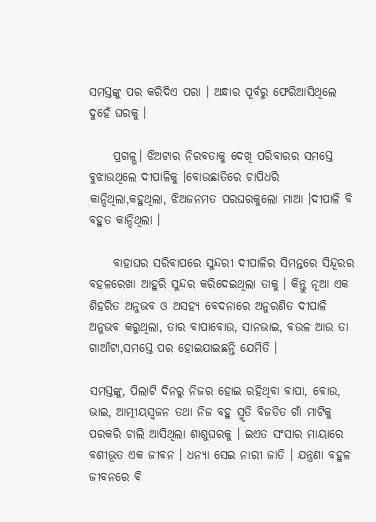ସମସ୍ତଙ୍କୁ ପର କରିଦିଏ ପରା । ଅନ୍ଧାର ପୂର୍ବରୁ ଫେରିଆସିଥିଲେ ଦୁହେଁ ଘରକୁ ।

     ପ୍ରଗଳ୍ଭ। ଝିଅଟାର ନିରବତାକୁ ଦେଖି ପରିବାରର ସମସ୍ତେ ବୁଝାଉଥିଲେ ଦୀପାଳିକୁ ।ବୋଉଛାତିରେ ଚାପିଧରି କାନ୍ଦିଥିଲା,କହୁଥିଲା, ଝିଅଜନମତ ପରଘରକୁଲୋ ମାଆ ।ଦୀପାଳି ବି ବହୁତ କାନ୍ଦିଥିଲା ।

     ବାହାଘର ସରିବାପରେ ସୁନ୍ଦରୀ ଦୀପାଳିର ସିମନ୍ତରେ ସିନ୍ଦୂରର ବହଳରେଖା ଆହୁରି ସୁନ୍ଦର କରିଦେଇଥିଲା ତାକୁ । କିନ୍ତୁ ନୂଆ ଏକ ଶିହରିତ ଅନୁଭବ ଓ ଅସହ୍ୟ ବେଦନାରେ ଅନୁରଣିତ ଦୀପାଳି ଅନୁଭବ କରୁଥିଲା, ତାର ବାପାବୋଉ, ସାନଭାଇ, ବଉଳ ଆଉ ତା ଗାଆଁଟା,ସମସ୍ତେ ପର ହୋଇଯାଇଛନ୍ତି ଯେମିତି ।

ସମସ୍ତଙ୍କୁ, ପିଲାଟି ଦିନରୁ ନିଜର ହୋଇ ରହିଥିବା ବାପା, ବୋଉ, ଭାଇ, ଆତ୍ମୀୟସ୍ୱଜନ ତଥା ନିଜ ବହୁ ସ୍ମୃତି ବିଜଡିତ ଗାଁ ମାଟିକୁ ପରକରି ଚାଲି ଆସିଥିଲା ଶାଶୁଘରକୁ । ଇଏତ ସଂସାର ମାୟାରେ ବଶୀଭୂତ ଏକ ଜୀବନ । ଧନ୍ୟା ସେଇ ନାରୀ ଜାତି । ଯନ୍ତ୍ରଣା ବହୁଳ ଜୀବନରେ ବି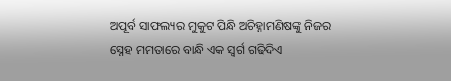ଅପୂର୍ବ ସାଫଲ୍ୟର ମୁକୁଟ ପିନ୍ଧି ଅଚିହ୍ନାମଣିଷଙ୍କୁ ନିଜର ସ୍ନେହ ମମତାରେ ବାନ୍ଧି ଏକ ସ୍ୱର୍ଗ ଗଢିଦିଏ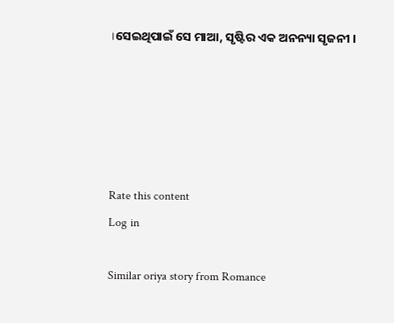।ସେଇଥିପାଇଁ ସେ ମାଆ, ସୃଷ୍ଟିର ଏକ ଅନନ୍ୟା ସୃଜନୀ ।





Rate this content
Log in

Similar oriya story from Romance